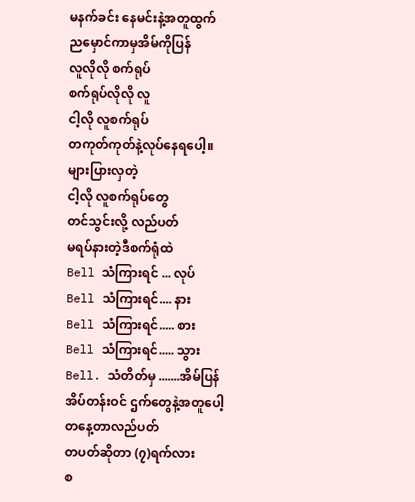မနက်ခင်း နေမင်းနဲ့အတူထွက်
ညမှောင်ကာမှအိမ်ကိုပြန်
လူလိုလို စက်ရုပ်
စက်ရုပ်လိုလို လူ
ငါ့လို လူစက်ရုပ်
တကုတ်ကုတ်နဲ့လုပ်နေရပေါ့။
များပြားလှတဲ့
ငါ့လို လူစက်ရုပ်တွေ
တင်သွင်းလို့ လည်ပတ်
မရပ်နားတဲ့ဒီစက်ရုံထဲ
Bell သံကြားရင် ... လုပ်
Bell သံကြားရင်.... နား
Bell သံကြားရင်..... စား
Bell သံကြားရင်..... သွား
Bell. သံတိတ်မှ .......အိမ်ပြန်
အိပ်တန်းဝင် ဌက်တွေနဲ့အတူပေါ့
တနေ့တာလည်ပတ်
တပတ်ဆိုတာ (၇)ရက်လား
စ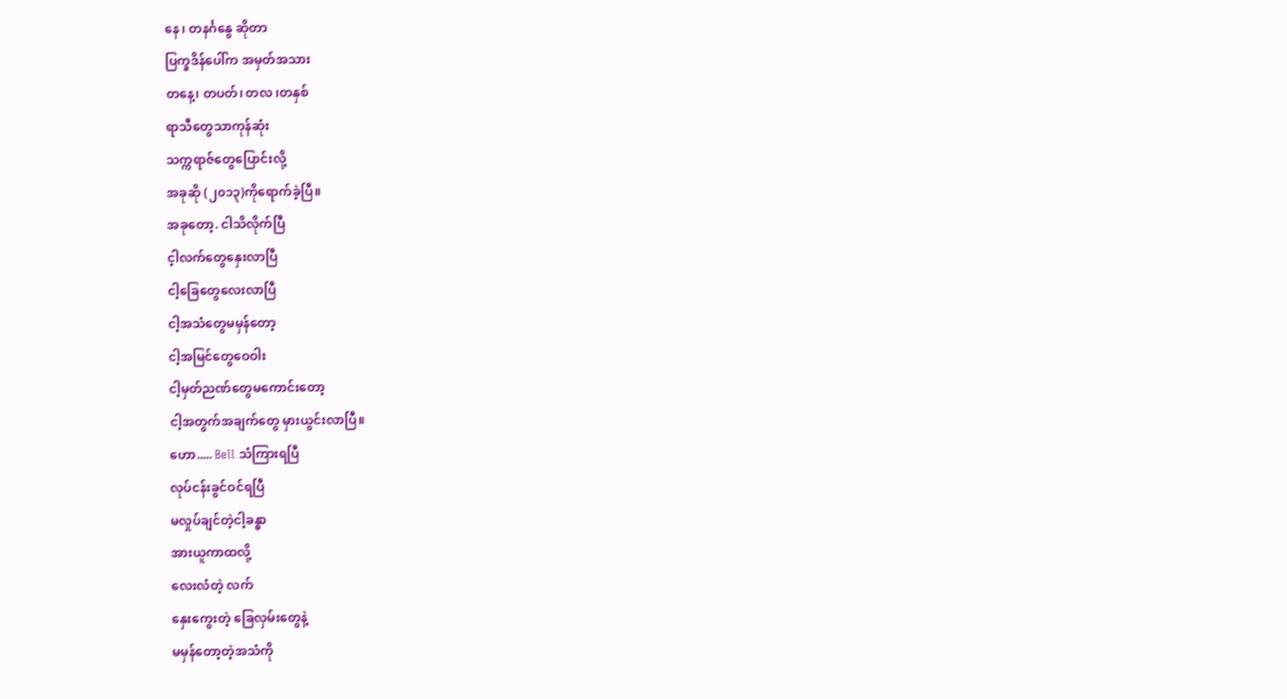နေ ၊ တနင်္ဂနွေ ဆိုတာ
ပြက္ခဒိန်ပေါ်က အမှတ်အသား
တနေ့၊ တပတ်၊ တလ ၊တနှစ်
ရာသီတွေသာကုန်ဆုံး
သက္ကရာဇ်တွေပြောင်းလို့
အခုဆို (၂၀၁၃)ကိုရောက်ခဲ့ပြီ။
အခုတော့. ငါသိလိုက်ပြီ
င့ါလက်တွေနှေးလာပြီ
ငါ့ခြေတွေလေးလာပြီ
ငါ့အသံတွေမမှန်တော့
ငါ့အမြင်တွေဝေဝါး
ငါ့မှတ်ညဏ်တွေမကောင်းတော့
ငါ့အတွက်အချက်တွေ မှားယွင်းလာပြီ။
ဟော..... Bell သံကြားရပြီ
လုပ်ငန်းခွင်ဝင်ရပြီ
မလှုပ်ချင်တဲ့ငါ့ခန္ဓာ
အားယူကာထလို့
လေးလံတဲ့ လက်
နှေးကွေးတဲ့ ခြေလှမ်းတွေနဲ့
မမှန်တော့တဲ့အသံကို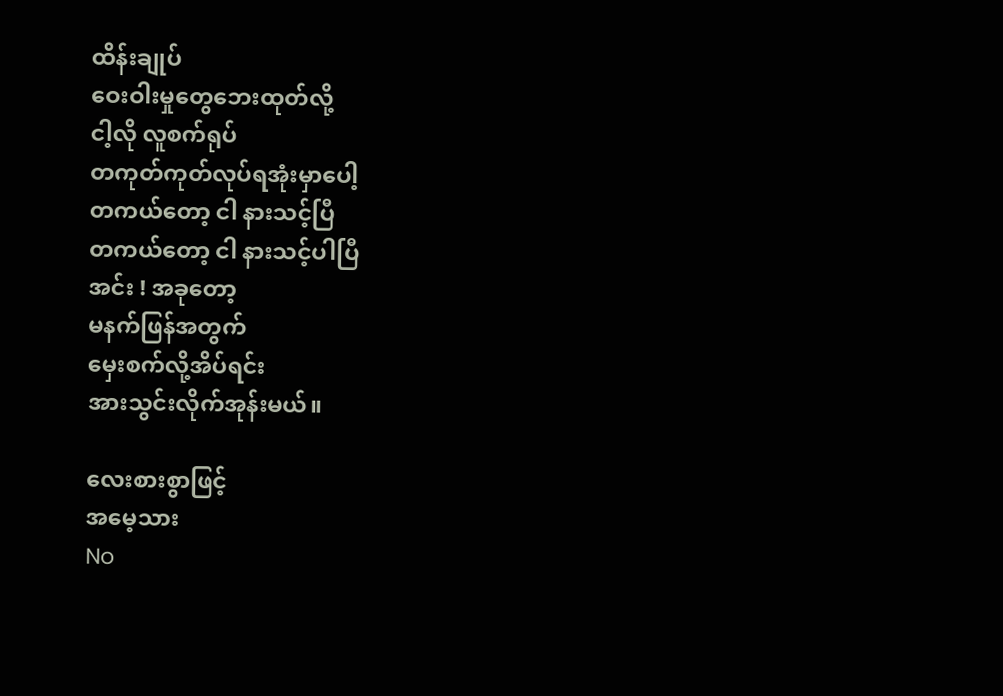ထိန်းချုပ်
ဝေးဝါးမှုတွေဘေးထုတ်လို့
ငါ့လို လူစက်ရုပ်
တကုတ်ကုတ်လုပ်ရအုံးမှာပေါ့
တကယ်တော့ ငါ နားသင့်ပြီ
တကယ်တော့ ငါ နားသင့်ပါပြီ
အင်း ! အခုတော့
မနက်ဖြန်အတွက်
မှေးစက်လို့အိပ်ရင်း
အားသွင်းလိုက်အုန်းမယ်။

လေးစားစွာဖြင့်
အမေ့သား
No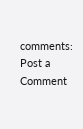comments:
Post a Comment